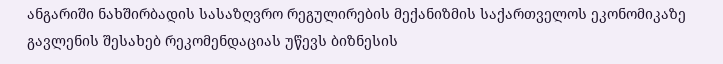ანგარიში ნახშირბადის სასაზღვრო რეგულირების მექანიზმის საქართველოს ეკონომიკაზე გავლენის შესახებ რეკომენდაციას უწევს ბიზნესის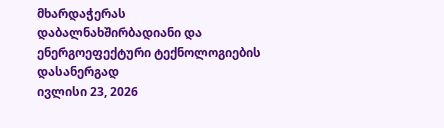მხარდაჭერას დაბალნახშირბადიანი და ენერგოეფექტური ტექნოლოგიების დასანერგად
ივლისი 23, 2026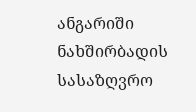ანგარიში ნახშირბადის სასაზღვრო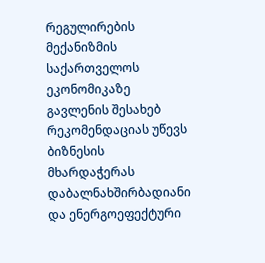რეგულირების მექანიზმის საქართველოს ეკონომიკაზე გავლენის შესახებ რეკომენდაციას უწევს ბიზნესის მხარდაჭერას დაბალნახშირბადიანი და ენერგოეფექტური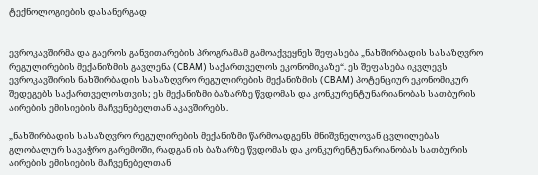ტექნოლოგიების დასანერგად


ევროკავშირმა და გაეროს განვითარების პროგრამამ გამოაქვეყნეს შეფასება „ნახშირბადის სასაზღვრო რეგულირების მექანიზმის გავლენა (CBAM) საქართველოს ეკონომიკაზე“. ეს შეფასება იკვლევს ევროკავშირის ნახშირბადის სასაზღვრო რეგულირების მექანიზმის (CBAM) პოტენციურ ეკონომიკურ შედეგებს საქართველოსთვის; ეს მექანიზმი ბაზარზე წვდომას და კონკურენტუნარიანობას სათბურის აირების ემისიების მაჩვენებელთან აკავშირებს.

„ნახშირბადის სასაზღვრო რეგულირების მექანიზმი წარმოადგენს მნიშვნელოვან ცვლილებას გლობალურ სავაჭრო გარემოში, რადგან ის ბაზარზე წვდომას და კონკურენტუნარიანობას სათბურის აირების ემისიების მაჩვენებელთან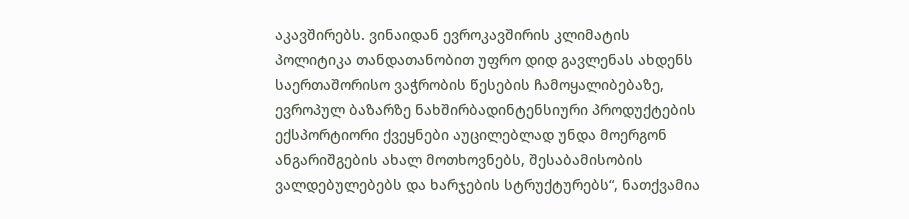აკავშირებს. ვინაიდან ევროკავშირის კლიმატის პოლიტიკა თანდათანობით უფრო დიდ გავლენას ახდენს საერთაშორისო ვაჭრობის წესების ჩამოყალიბებაზე, ევროპულ ბაზარზე ნახშირბადინტენსიური პროდუქტების ექსპორტიორი ქვეყნები აუცილებლად უნდა მოერგონ ანგარიშგების ახალ მოთხოვნებს, შესაბამისობის ვალდებულებებს და ხარჯების სტრუქტურებს“, ნათქვამია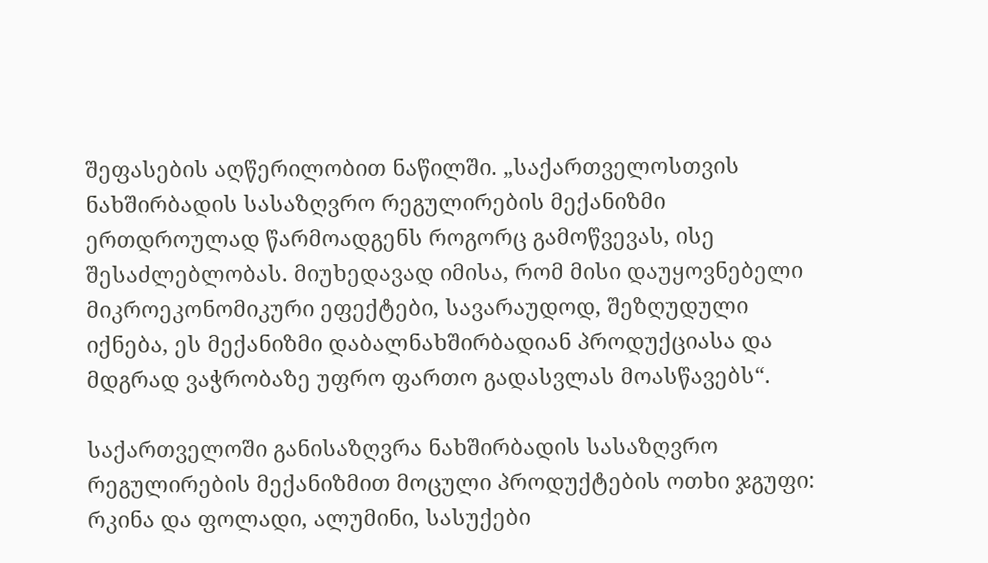შეფასების აღწერილობით ნაწილში. „საქართველოსთვის ნახშირბადის სასაზღვრო რეგულირების მექანიზმი ერთდროულად წარმოადგენს როგორც გამოწვევას, ისე შესაძლებლობას. მიუხედავად იმისა, რომ მისი დაუყოვნებელი მიკროეკონომიკური ეფექტები, სავარაუდოდ, შეზღუდული იქნება, ეს მექანიზმი დაბალნახშირბადიან პროდუქციასა და მდგრად ვაჭრობაზე უფრო ფართო გადასვლას მოასწავებს“.

საქართველოში განისაზღვრა ნახშირბადის სასაზღვრო რეგულირების მექანიზმით მოცული პროდუქტების ოთხი ჯგუფი: რკინა და ფოლადი, ალუმინი, სასუქები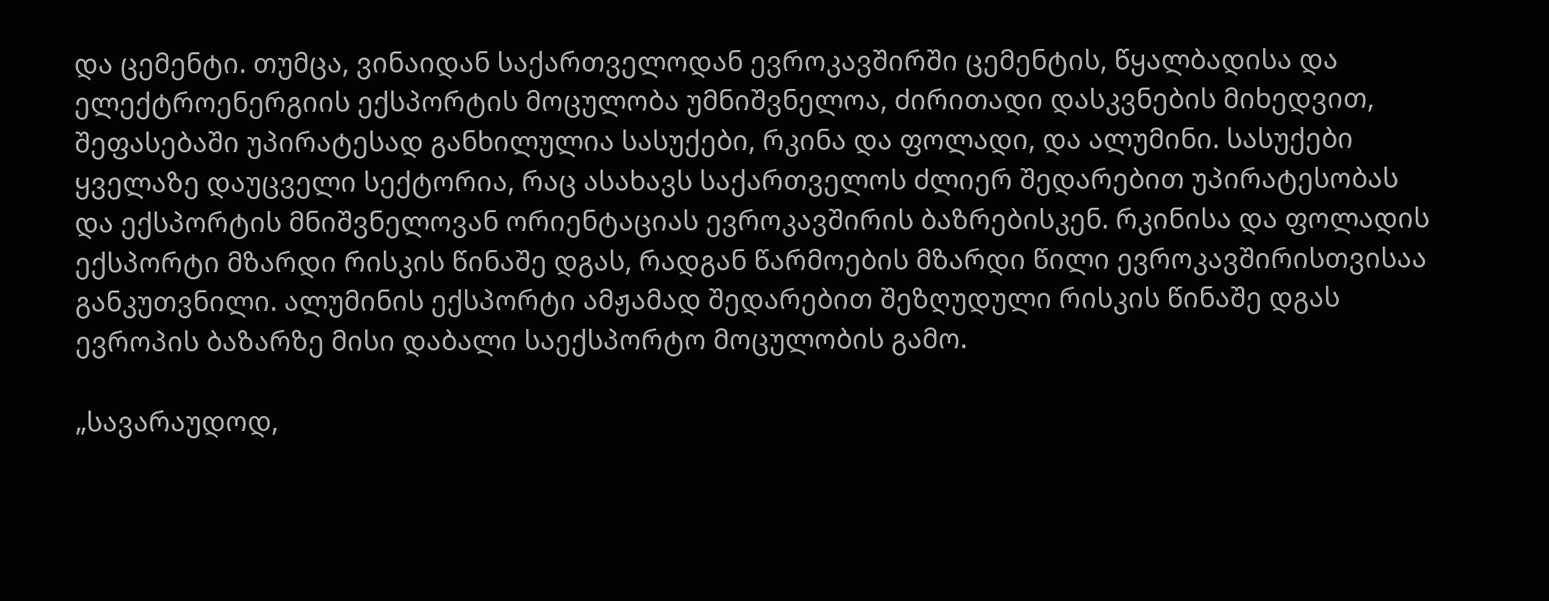და ცემენტი. თუმცა, ვინაიდან საქართველოდან ევროკავშირში ცემენტის, წყალბადისა და ელექტროენერგიის ექსპორტის მოცულობა უმნიშვნელოა, ძირითადი დასკვნების მიხედვით, შეფასებაში უპირატესად განხილულია სასუქები, რკინა და ფოლადი, და ალუმინი. სასუქები ყველაზე დაუცველი სექტორია, რაც ასახავს საქართველოს ძლიერ შედარებით უპირატესობას და ექსპორტის მნიშვნელოვან ორიენტაციას ევროკავშირის ბაზრებისკენ. რკინისა და ფოლადის ექსპორტი მზარდი რისკის წინაშე დგას, რადგან წარმოების მზარდი წილი ევროკავშირისთვისაა განკუთვნილი. ალუმინის ექსპორტი ამჟამად შედარებით შეზღუდული რისკის წინაშე დგას ევროპის ბაზარზე მისი დაბალი საექსპორტო მოცულობის გამო.

„სავარაუდოდ,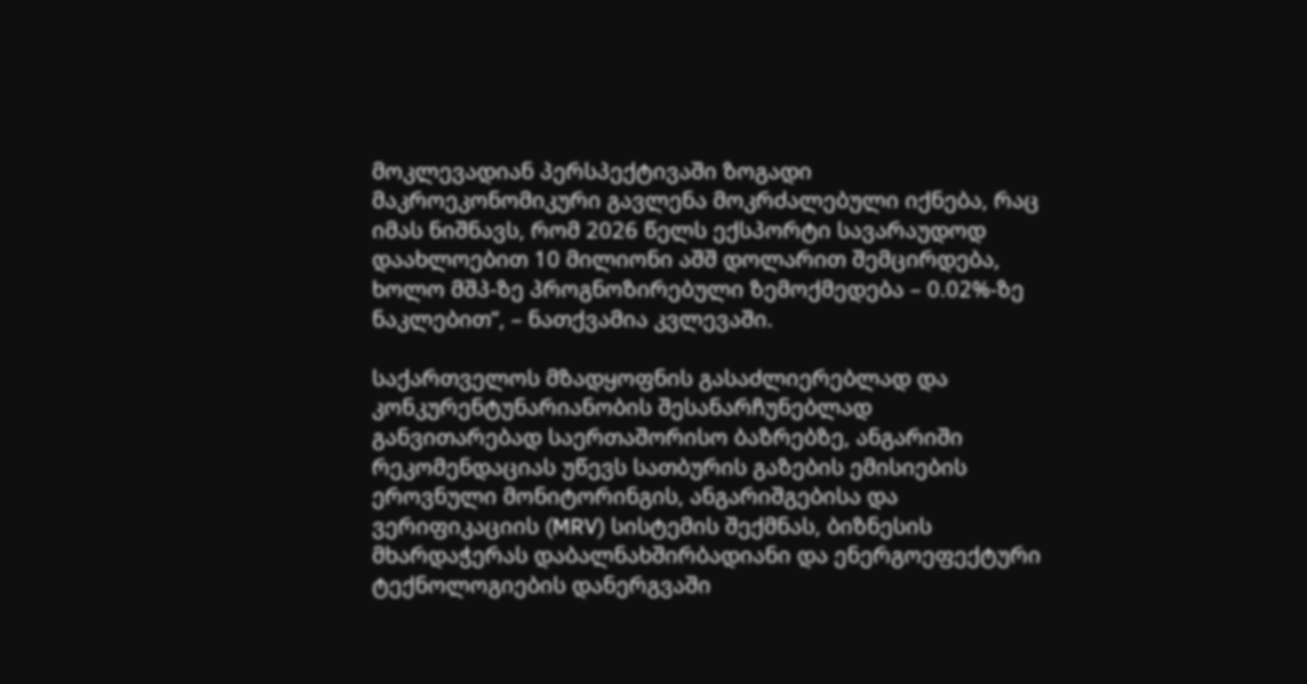მოკლევადიან პერსპექტივაში ზოგადი მაკროეკონომიკური გავლენა მოკრძალებული იქნება, რაც იმას ნიშნავს, რომ 2026 წელს ექსპორტი სავარაუდოდ დაახლოებით 10 მილიონი აშშ დოლარით შემცირდება, ხოლო მშპ-ზე პროგნოზირებული ზემოქმედება – 0.02%-ზე ნაკლებით“, – ნათქვამია კვლევაში.

საქართველოს მზადყოფნის გასაძლიერებლად და კონკურენტუნარიანობის შესანარჩუნებლად განვითარებად საერთაშორისო ბაზრებზე, ანგარიში რეკომენდაციას უწევს სათბურის გაზების ემისიების ეროვნული მონიტორინგის, ანგარიშგებისა და ვერიფიკაციის (MRV) სისტემის შექმნას, ბიზნესის მხარდაჭერას დაბალნახშირბადიანი და ენერგოეფექტური ტექნოლოგიების დანერგვაში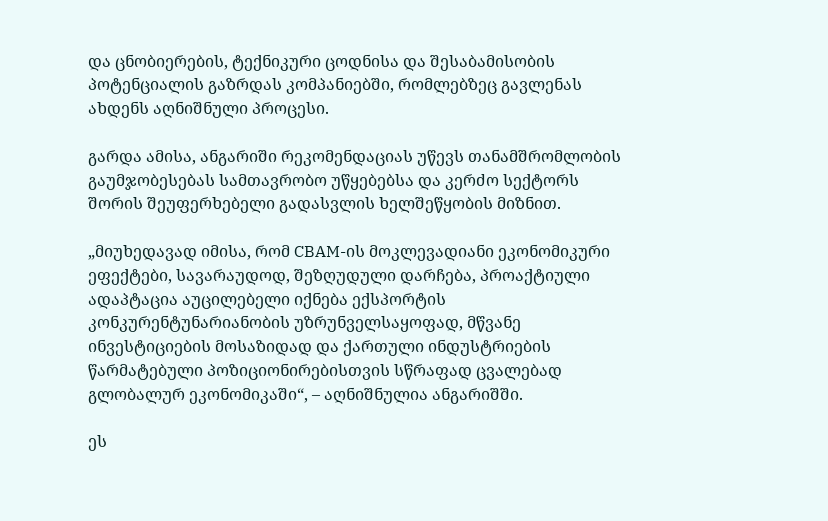და ცნობიერების, ტექნიკური ცოდნისა და შესაბამისობის პოტენციალის გაზრდას კომპანიებში, რომლებზეც გავლენას ახდენს აღნიშნული პროცესი.

გარდა ამისა, ანგარიში რეკომენდაციას უწევს თანამშრომლობის გაუმჯობესებას სამთავრობო უწყებებსა და კერძო სექტორს შორის შეუფერხებელი გადასვლის ხელშეწყობის მიზნით.

„მიუხედავად იმისა, რომ CBAM-ის მოკლევადიანი ეკონომიკური ეფექტები, სავარაუდოდ, შეზღუდული დარჩება, პროაქტიული ადაპტაცია აუცილებელი იქნება ექსპორტის კონკურენტუნარიანობის უზრუნველსაყოფად, მწვანე ინვესტიციების მოსაზიდად და ქართული ინდუსტრიების წარმატებული პოზიციონირებისთვის სწრაფად ცვალებად გლობალურ ეკონომიკაში“, – აღნიშნულია ანგარიშში.

ეს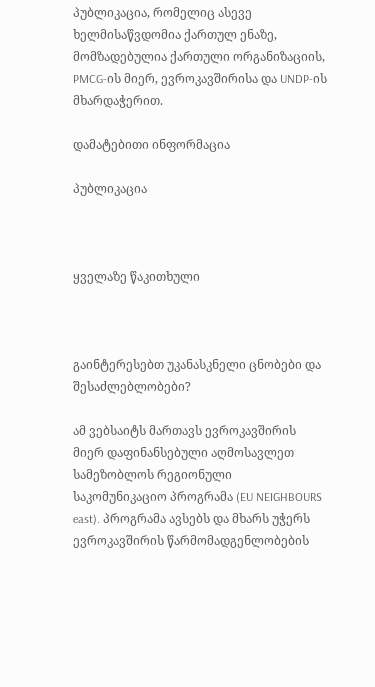პუბლიკაცია, რომელიც ასევე ხელმისაწვდომია ქართულ ენაზე, მომზადებულია ქართული ორგანიზაციის, PMCG-ის მიერ, ევროკავშირისა და UNDP-ის მხარდაჭერით.

დამატებითი ინფორმაცია

პუბლიკაცია



ყველაზე წაკითხული



გაინტერესებთ უკანასკნელი ცნობები და შესაძლებლობები?

ამ ვებსაიტს მართავს ევროკავშირის მიერ დაფინანსებული აღმოსავლეთ სამეზობლოს რეგიონული საკომუნიკაციო პროგრამა (EU NEIGHBOURS east). პროგრამა ავსებს და მხარს უჭერს ევროკავშირის წარმომადგენლობების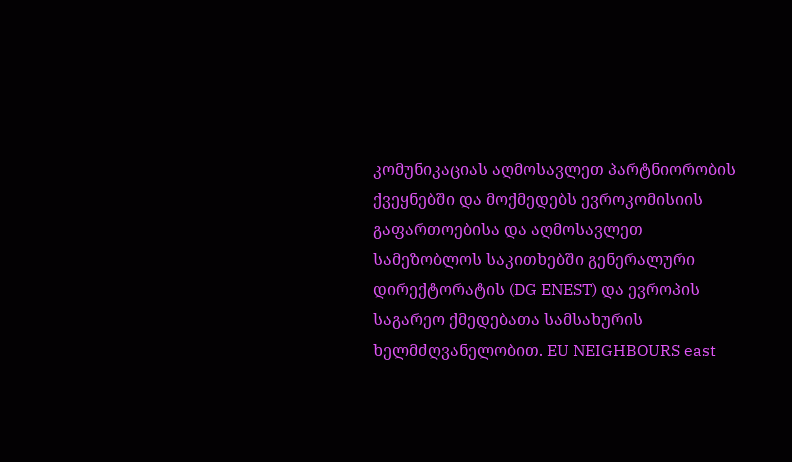კომუნიკაციას აღმოსავლეთ პარტნიორობის ქვეყნებში და მოქმედებს ევროკომისიის გაფართოებისა და აღმოსავლეთ სამეზობლოს საკითხებში გენერალური დირექტორატის (DG ENEST) და ევროპის საგარეო ქმედებათა სამსახურის ხელმძღვანელობით. EU NEIGHBOURS east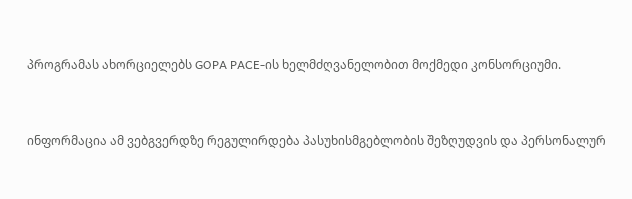პროგრამას ახორციელებს GOPA PACE-ის ხელმძღვანელობით მოქმედი კონსორციუმი.


ინფორმაცია ამ ვებგვერდზე რეგულირდება პასუხისმგებლობის შეზღუდვის და პერსონალურ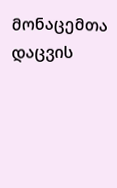მონაცემთა დაცვის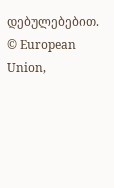დებულებებით. © European Union,